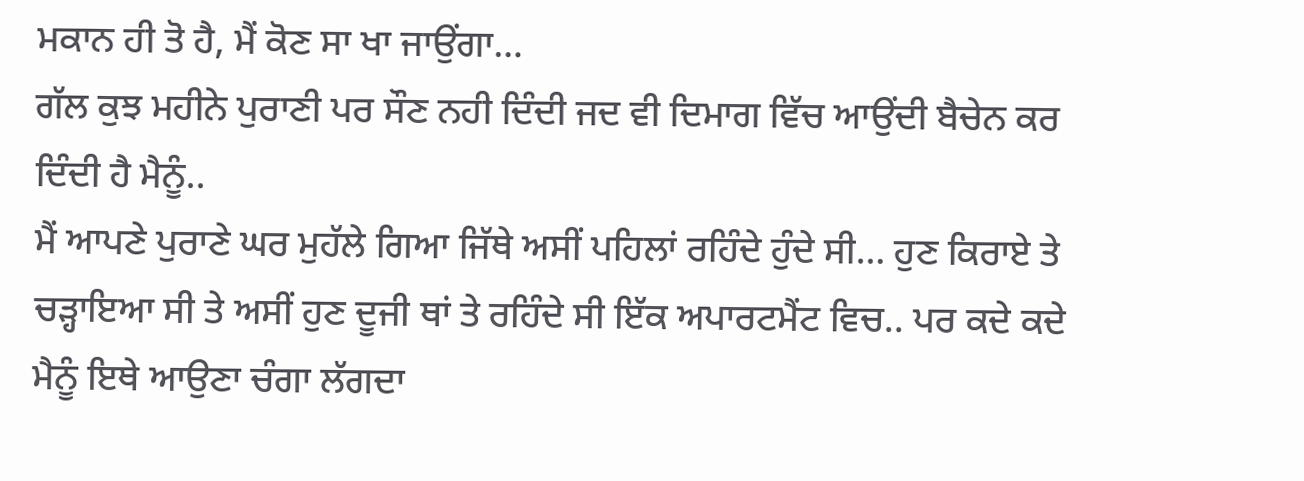ਮਕਾਨ ਹੀ ਤੋ ਹੈ, ਮੈਂ ਕੋਣ ਸਾ ਖਾ ਜਾਉਂਗਾ…
ਗੱਲ ਕੁਝ ਮਹੀਨੇ ਪੁਰਾਣੀ ਪਰ ਸੌਣ ਨਹੀ ਦਿੰਦੀ ਜਦ ਵੀ ਦਿਮਾਗ ਵਿੱਚ ਆਉਂਦੀ ਬੈਚੇਨ ਕਰ ਦਿੰਦੀ ਹੈ ਮੈਨੂੰ..
ਮੈਂ ਆਪਣੇ ਪੁਰਾਣੇ ਘਰ ਮੁਹੱਲੇ ਗਿਆ ਜਿੱਥੇ ਅਸੀਂ ਪਹਿਲਾਂ ਰਹਿੰਦੇ ਹੁੰਦੇ ਸੀ… ਹੁਣ ਕਿਰਾਏ ਤੇ ਚੜ੍ਹਾਇਆ ਸੀ ਤੇ ਅਸੀਂ ਹੁਣ ਦੂਜੀ ਥਾਂ ਤੇ ਰਹਿੰਦੇ ਸੀ ਇੱਕ ਅਪਾਰਟਮੈਂਟ ਵਿਚ.. ਪਰ ਕਦੇ ਕਦੇ ਮੈਨੂੰ ਇਥੇ ਆਉਣਾ ਚੰਗਾ ਲੱਗਦਾ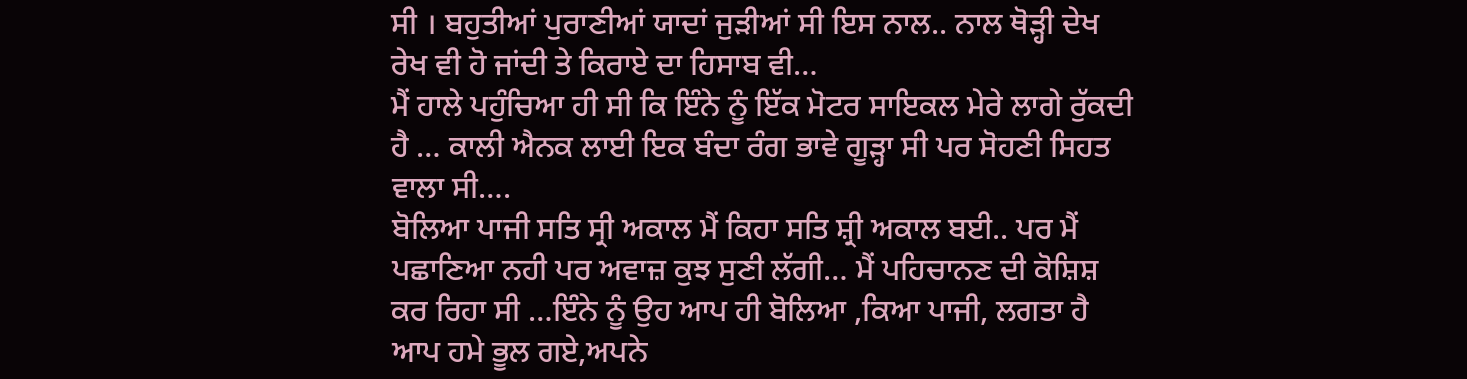ਸੀ । ਬਹੁਤੀਆਂ ਪੁਰਾਣੀਆਂ ਯਾਦਾਂ ਜੁੜੀਆਂ ਸੀ ਇਸ ਨਾਲ.. ਨਾਲ ਥੋੜ੍ਹੀ ਦੇਖ ਰੇਖ ਵੀ ਹੋ ਜਾਂਦੀ ਤੇ ਕਿਰਾਏ ਦਾ ਹਿਸਾਬ ਵੀ…
ਮੈਂ ਹਾਲੇ ਪਹੁੰਚਿਆ ਹੀ ਸੀ ਕਿ ਇੰਨੇ ਨੂੰ ਇੱਕ ਮੋਟਰ ਸਾਇਕਲ ਮੇਰੇ ਲਾਗੇ ਰੁੱਕਦੀ ਹੈ … ਕਾਲੀ ਐਨਕ ਲਾਈ ਇਕ ਬੰਦਾ ਰੰਗ ਭਾਵੇ ਗੂੜ੍ਹਾ ਸੀ ਪਰ ਸੋਹਣੀ ਸਿਹਤ ਵਾਲਾ ਸੀ….
ਬੋਲਿਆ ਪਾਜੀ ਸਤਿ ਸ੍ਰੀ ਅਕਾਲ ਮੈਂ ਕਿਹਾ ਸਤਿ ਸ਼੍ਰੀ ਅਕਾਲ ਬਈ.. ਪਰ ਮੈਂ ਪਛਾਣਿਆ ਨਹੀ ਪਰ ਅਵਾਜ਼ ਕੁਝ ਸੁਣੀ ਲੱਗੀ… ਮੈਂ ਪਹਿਚਾਨਣ ਦੀ ਕੋਸ਼ਿਸ਼ ਕਰ ਰਿਹਾ ਸੀ …ਇੰਨੇ ਨੂੰ ਉਹ ਆਪ ਹੀ ਬੋਲਿਆ ,ਕਿਆ ਪਾਜੀ, ਲਗਤਾ ਹੈ ਆਪ ਹਮੇ ਭੂਲ ਗਏ,ਅਪਨੇ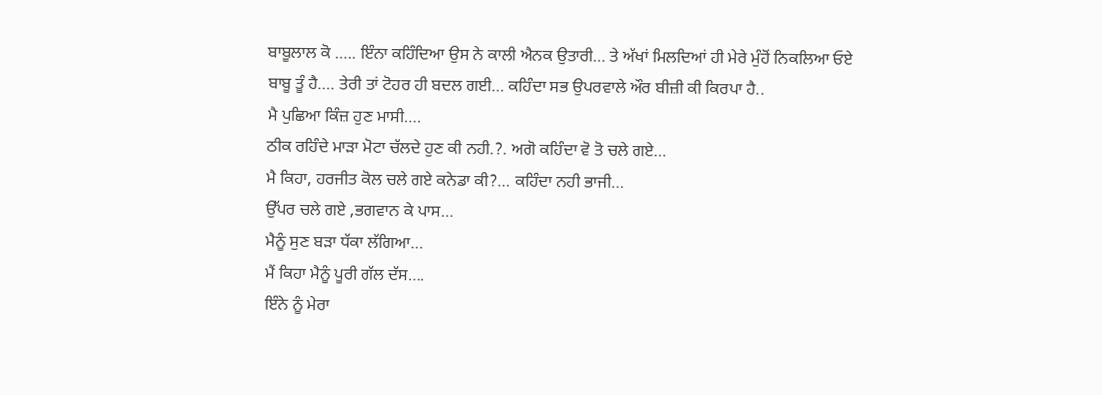ਬਾਬੂਲਾਲ ਕੋ ….. ਇੰਨਾ ਕਹਿੰਦਿਆ ਉਸ ਨੇ ਕਾਲੀ ਐਨਕ ਉਤਾਰੀ… ਤੇ ਅੱਖਾਂ ਮਿਲਦਿਆਂ ਹੀ ਮੇਰੇ ਮੁੰਹੋਂ ਨਿਕਲਿਆ ਓਏ ਬਾਬੂ ਤੂੰ ਹੈ…. ਤੇਰੀ ਤਾਂ ਟੋਹਰ ਹੀ ਬਦਲ ਗਈ… ਕਹਿੰਦਾ ਸਭ ਉਪਰਵਾਲੇ ਔਰ ਬੀਜ਼ੀ ਕੀ ਕਿਰਪਾ ਹੈ..
ਮੈ ਪੁਛਿਆ ਕਿੰਜ਼ ਹੁਣ ਮਾਸੀ….
ਠੀਕ ਰਹਿੰਦੇ ਮਾੜਾ ਮੋਟਾ ਚੱਲਦੇ ਹੁਣ ਕੀ ਨਹੀ.?. ਅਗੋ ਕਹਿੰਦਾ ਵੋ ਤੋ ਚਲੇ ਗਏ…
ਮੈ ਕਿਹਾ, ਹਰਜੀਤ ਕੋਲ ਚਲੇ ਗਏ ਕਨੇਡਾ ਕੀ?… ਕਹਿੰਦਾ ਨਹੀ ਭਾਜੀ…
ਉੱਪਰ ਚਲੇ ਗਏ ,ਭਗਵਾਨ ਕੇ ਪਾਸ…
ਮੈਨੂੰ ਸੁਣ ਬੜਾ ਧੱਕਾ ਲੱਗਿਆ…
ਮੈਂ ਕਿਹਾ ਮੈਨੂੰ ਪੂਰੀ ਗੱਲ ਦੱਸ….
ਇੰਨੇ ਨੂੰ ਮੇਰਾ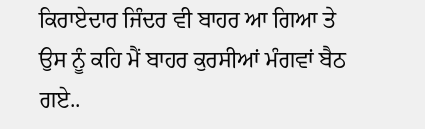ਕਿਰਾਏਦਾਰ ਜਿੰਦਰ ਵੀ ਬਾਹਰ ਆ ਗਿਆ ਤੇ ਉਸ ਨੂੰ ਕਹਿ ਮੈਂ ਬਾਹਰ ਕੁਰਸੀਆਂ ਮੰਗਵਾਂ ਬੈਠ ਗਏ..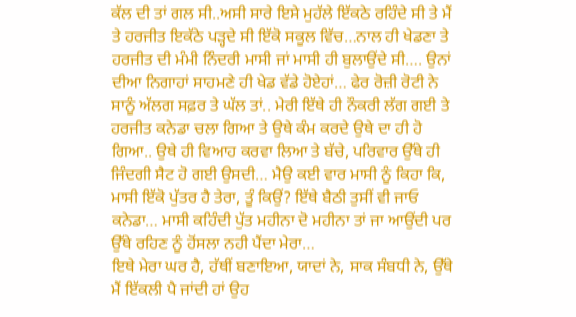ਕੱਲ ਦੀ ਤਾਂ ਗਲ ਸੀ..ਅਸੀ ਸਾਰੇ ਇਸੇ ਮੁਹੱਲੇ ਇੱਕਠੇ ਰਹਿੰਦੇ ਸੀ ਤੇ ਮੈਂ ਤੇ ਹਰਜੀਤ ਇਕੱਠੇ ਪੜ੍ਹਦੇ ਸੀ ਇੱਕੋ ਸਕੂਲ ਵਿੱਚ…ਨਾਲ ਹੀ ਖੇਡਣਾ ਤੇ ਹਰਜੀਤ ਦੀ ਮੰਮੀ ਨਿੰਦਰੀ ਮਾਸੀ ਜਾਂ ਮਾਸੀ ਹੀ ਬੁਲਾਉਂਦੇ ਸੀ…. ਉਨਾਂ ਦੀਆ ਨਿਗਾਹਾਂ ਸਾਹਮਣੇ ਹੀ ਖੇਡ ਵੱਡੇ ਹੋਏਹਾਂ… ਫੇਰ ਰੋਜ਼ੀ ਰੋਟੀ ਨੇ ਸਾਨੂੰ ਅੱਲਗ ਸਫ਼ਰ ਤੇ ਘੱਲ ਤਾਂ.. ਮੇਰੀ ਇੱਥੇ ਹੀ ਨੌਕਰੀ ਲੱਗ ਗਈ ਤੇ ਹਰਜੀਤ ਕਨੇਡਾ ਚਲਾ ਗਿਆ ਤੇ ਉਥੇ ਕੰਮ ਕਰਦੇ ਉਥੇ ਦਾ ਹੀ ਹੋ ਗਿਆ.. ਉਥੇ ਹੀ ਵਿਆਹ ਕਰਵਾ ਲਿਆ ਤੇ ਬੱਚੇ, ਪਰਿਵਾਰ ਉੱਥੇ ਹੀ ਜਿੰਦਗੀ ਸੈਟ ਹੋ ਗਈ ਉਸਦੀ… ਮੈਉ ਕਈ ਵਾਰ ਮਾਸੀ ਨੂੰ ਕਿਹਾ ਕਿ, ਮਾਸੀ ਇੱਕੋ ਪੁੱਤਰ ਹੈ ਤੇਰਾ, ਤੂੰ ਕਿਉਂ? ਇੱਥੇ ਬੈਠੀ ਤੁਸੀਂ ਵੀ ਜਾਓ ਕਨੇਡਾ… ਮਾਸੀ ਕਹਿੰਦੀ ਪੁੱਤ ਮਹੀਨਾ ਦੋ ਮਹੀਨਾ ਤਾਂ ਜਾ ਆਉਂਦੀ ਪਰ ਉੱਥੇ ਰਹਿਣ ਨੂੰ ਹੋਂਸਲਾ ਨਹੀ ਪੈਂਦਾ ਮੇਰਾ…
ਇਥੇ ਮੇਰਾ ਘਰ ਹੈ, ਹੱਥੀਂ ਬਣਾਇਆ, ਯਾਦਾਂ ਨੇ, ਸਾਕ ਸੰਬਧੀ ਨੇ, ਉੱਥੇ ਮੈਂ ਇੱਕਲੀ ਪੈ ਜਾਂਦੀ ਹਾਂ ਉਹ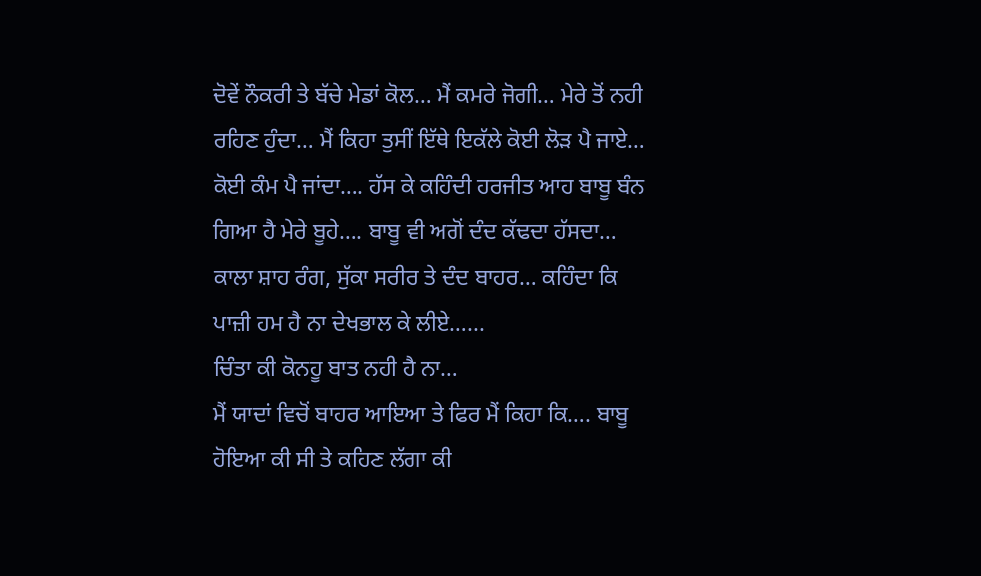ਦੋਵੇਂ ਨੌਕਰੀ ਤੇ ਬੱਚੇ ਮੇਡਾਂ ਕੋਲ… ਮੈਂ ਕਮਰੇ ਜੋਗੀ… ਮੇਰੇ ਤੋਂ ਨਹੀ ਰਹਿਣ ਹੁੰਦਾ… ਮੈਂ ਕਿਹਾ ਤੁਸੀਂ ਇੱਥੇ ਇਕੱਲੇ ਕੋਈ ਲੋੜ ਪੈ ਜਾਏ… ਕੋਈ ਕੰਮ ਪੈ ਜਾਂਦਾ…. ਹੱਸ ਕੇ ਕਹਿੰਦੀ ਹਰਜੀਤ ਆਹ ਬਾਬੂ ਬੰਨ ਗਿਆ ਹੈ ਮੇਰੇ ਬੂਹੇ…. ਬਾਬੂ ਵੀ ਅਗੋਂ ਦੰਦ ਕੱਢਦਾ ਹੱਸਦਾ… ਕਾਲਾ ਸ਼ਾਹ ਰੰਗ, ਸੁੱਕਾ ਸਰੀਰ ਤੇ ਦੰਦ ਬਾਹਰ… ਕਹਿੰਦਾ ਕਿ ਪਾਜ਼ੀ ਹਮ ਹੈ ਨਾ ਦੇਖਭਾਲ ਕੇ ਲੀਏ…...
ਚਿੰਤਾ ਕੀ ਕੋਨਹੂ ਬਾਤ ਨਹੀ ਹੈ ਨਾ…
ਮੈਂ ਯਾਦਾਂ ਵਿਚੋਂ ਬਾਹਰ ਆਇਆ ਤੇ ਫਿਰ ਮੈਂ ਕਿਹਾ ਕਿ…. ਬਾਬੂ ਹੋਇਆ ਕੀ ਸੀ ਤੇ ਕਹਿਣ ਲੱਗਾ ਕੀ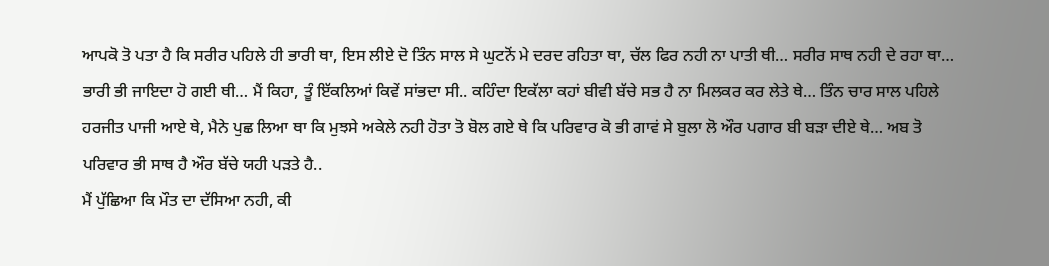ਆਪਕੋ ਤੋ ਪਤਾ ਹੈ ਕਿ ਸਰੀਰ ਪਹਿਲੇ ਹੀ ਭਾਰੀ ਥਾ, ਇਸ ਲੀਏ ਦੋ ਤਿੰਨ ਸਾਲ ਸੇ ਘੁਟਨੋਂ ਮੇ ਦਰਦ ਰਹਿਤਾ ਥਾ, ਚੱਲ ਫਿਰ ਨਹੀ ਨਾ ਪਾਤੀ ਥੀ… ਸਰੀਰ ਸਾਥ ਨਹੀ ਦੇ ਰਹਾ ਥਾ… ਭਾਰੀ ਭੀ ਜਾਇਦਾ ਹੋ ਗਈ ਥੀ… ਮੈਂ ਕਿਹਾ, ਤੂੰ ਇੱਕਲਿਆਂ ਕਿਵੇਂ ਸਾਂਭਦਾ ਸੀ.. ਕਹਿੰਦਾ ਇਕੱਲਾ ਕਹਾਂ ਬੀਵੀ ਬੱਚੇ ਸਭ ਹੈ ਨਾ ਮਿਲਕਰ ਕਰ ਲੇਤੇ ਥੇ… ਤਿੰਨ ਚਾਰ ਸਾਲ ਪਹਿਲੇ ਹਰਜੀਤ ਪਾਜੀ ਆਏ ਥੇ, ਮੈਨੇ ਪੁਛ ਲਿਆ ਥਾ ਕਿ ਮੁਝਸੇ ਅਕੇਲੇ ਨਹੀ ਹੋਤਾ ਤੋ ਬੋਲ ਗਏ ਥੇ ਕਿ ਪਰਿਵਾਰ ਕੋ ਭੀ ਗਾਵਂ ਸੇ ਬੁਲਾ ਲੋ ਔਰ ਪਗਾਰ ਬੀ ਬੜਾ ਦੀਏ ਥੇ… ਅਬ ਤੋ ਪਰਿਵਾਰ ਭੀ ਸਾਥ ਹੈ ਔਰ ਬੱਚੇ ਯਹੀ ਪੜਤੇ ਹੈ..
ਮੈਂ ਪੁੱਛਿਆ ਕਿ ਮੌਤ ਦਾ ਦੱਸਿਆ ਨਹੀ, ਕੀ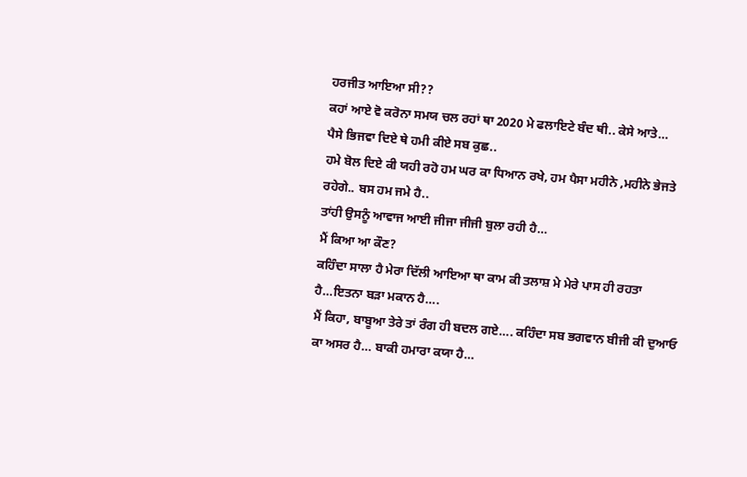ਹਰਜੀਤ ਆਇਆ ਸੀ??
ਕਹਾਂ ਆਏ ਵੋ ਕਰੋਨਾ ਸਮਯ ਚਲ ਰਹਾਂ ਥਾ 2020 ਮੇ ਫਲਾਇਟੇ ਬੰਦ ਥੀ.. ਕੇਸੇ ਆਤੇ…
ਪੈਸੇ ਭਿਜਵਾ ਦਿਏ ਥੇ ਹਮੀ ਕੀਏ ਸਬ ਕੁਛ..
ਹਮੇ ਬੋਲ ਦਿਏ ਕੀ ਯਹੀ ਰਹੋ ਹਮ ਘਰ ਕਾ ਧਿਆਨ ਰਖੇ, ਹਮ ਪੈਸਾ ਮਹੀਨੇ ,ਮਹੀਨੇ ਭੇਜਤੇ ਰਹੇਗੇ.. ਬਸ ਹਮ ਜਮੇ ਹੈ..
ਤਾਂਹੀ ਉਸਨੂੰ ਆਵਾਜ ਆਈ ਜੀਜਾ ਜੀਜੀ ਬੁਲਾ ਰਹੀ ਹੈ…
ਮੈਂ ਕਿਆ ਆ ਕੌਣ?
ਕਹਿੰਦਾ ਸਾਲਾ ਹੈ ਮੇਰਾ ਦਿੱਲੀ ਆਇਆ ਥਾ ਕਾਮ ਕੀ ਤਲਾਸ਼ ਮੇ ਮੇਰੇ ਪਾਸ ਹੀ ਰਹਤਾ ਹੈ…ਇਤਨਾ ਬੜਾ ਮਕਾਨ ਹੈ….
ਮੈਂ ਕਿਹਾ, ਬਾਬੂਆ ਤੇਰੇ ਤਾਂ ਰੰਗ ਹੀ ਬਦਲ ਗਏ…. ਕਹਿੰਦਾ ਸਬ ਭਗਵਾਨ ਬੀਜੀ ਕੀ ਦੁਆਓ ਕਾ ਅਸਰ ਹੈ… ਬਾਕੀ ਹਮਾਰਾ ਕਯਾ ਹੈ…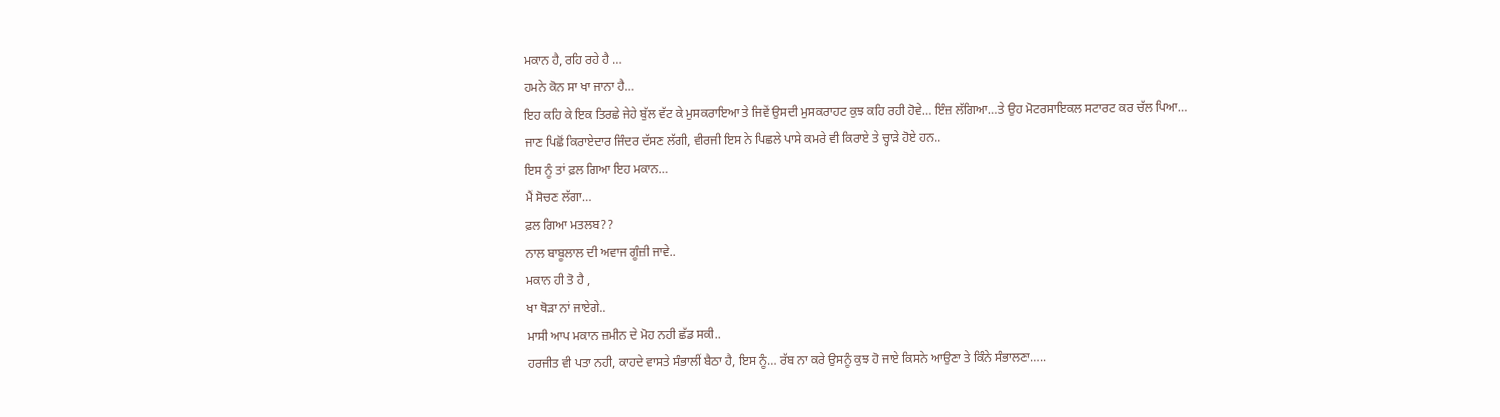ਮਕਾਨ ਹੈ, ਰਹਿ ਰਹੇ ਹੈ …
ਹਮਨੇ ਕੋਨ ਸਾ ਖਾ ਜਾਨਾ ਹੈ…
ਇਹ ਕਹਿ ਕੇ ਇਕ ਤਿਰਛੇ ਜੇਹੇ ਬੁੱਲ ਵੱਟ ਕੇ ਮੁਸਕਰਾਇਆ ਤੇ ਜਿਵੇਂ ਉਸਦੀ ਮੁਸਕਰਾਹਟ ਕੁਝ ਕਹਿ ਰਹੀ ਹੋਵੇ… ਇੰਜ਼ ਲੱਗਿਆ…ਤੇ ਉਹ ਮੋਟਰਸਾਇਕਲ ਸਟਾਰਟ ਕਰ ਚੱਲ ਪਿਆ…
ਜਾਣ ਪਿਛੋਂ ਕਿਰਾਏਦਾਰ ਜਿੰਦਰ ਦੱਸਣ ਲੱਗੀ, ਵੀਰਜੀ ਇਸ ਨੇ ਪਿਛਲੇ ਪਾਸੇ ਕਮਰੇ ਵੀ ਕਿਰਾਏ ਤੇ ਚ੍ਹਾੜੇ ਹੋਏ ਹਨ..
ਇਸ ਨੂੰ ਤਾਂ ਫ਼ਲ ਗਿਆ ਇਹ ਮਕਾਨ…
ਮੈਂ ਸੋਚਣ ਲੱਗਾ…
ਫ਼ਲ ਗਿਆ ਮਤਲਬ??
ਨਾਲ ਬਾਬੂਲਾਲ ਦੀ ਅਵਾਜ ਗੂੰਜ਼ੀ ਜਾਵੇ..
ਮਕਾਨ ਹੀ ਤੋ ਹੈ ,
ਖਾ ਥੋੜਾ ਨਾਂ ਜਾਏਗੇ..
ਮਾਸੀ ਆਪ ਮਕਾਨ ਜ਼ਮੀਨ ਦੇ ਮੋਹ ਨਹੀ ਛੱਡ ਸਕੀ..
ਹਰਜੀਤ ਵੀ ਪਤਾ ਨਹੀ, ਕਾਹਦੇ ਵਾਸਤੇ ਸੰਭਾਲੀਂ ਬੈਠਾ ਹੈ, ਇਸ ਨੂੰ… ਰੱਬ ਨਾ ਕਰੇ ਉਸਨੂੰ ਕੁਝ ਹੋ ਜਾਏ ਕਿਸਨੇ ਆਉਣਾ ਤੇ ਕਿੰਨੇ ਸੰਭਾਲਣਾ…..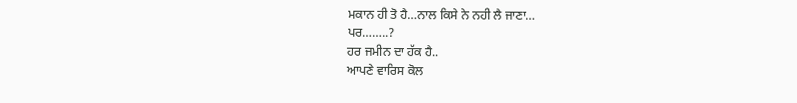ਮਕਾਨ ਹੀ ਤੋ ਹੈ…ਨਾਲ ਕਿਸੇ ਨੇ ਨਹੀ ਲੈ ਜਾਣਾ…
ਪਰ……..?
ਹਰ ਜਮੀਨ ਦਾ ਹੱਕ ਹੈ..
ਆਪਣੇ ਵਾਰਿਸ ਕੋਲ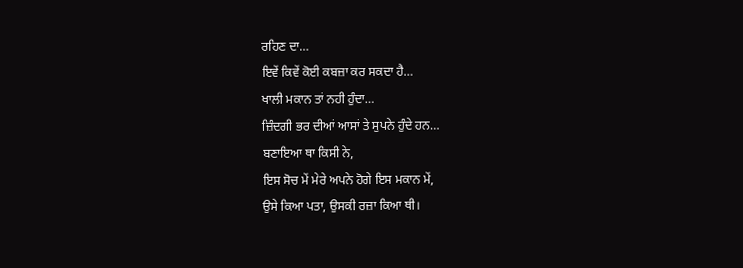ਰਹਿਣ ਦਾ…
ਇਵੇਂ ਕਿਵੇਂ ਕੋਈ ਕਬਜ਼ਾ ਕਰ ਸਕਦਾ ਹੈ…
ਖਾਲੀ ਮਕਾਨ ਤਾਂ ਨਹੀ ਹੁੰਦਾ…
ਜ਼ਿੰਦਗੀ ਭਰ ਦੀਆਂ ਆਸਾਂ ਤੇ ਸੁਪਨੇ ਹੁੰਦੇ ਹਨ…
ਬਣਾਇਆ ਥਾ ਕਿਸੀ ਨੇ,
ਇਸ ਸੋਚ ਮੇਂ ਮੇਰੇ ਅਪਨੇ ਹੋਗੇ ਇਸ ਮਕਾਨ ਮੇਂ,
ਉਸੇ ਕਿਆ ਪਤਾ, ਉਸਕੀ ਰਜ਼ਾ ਕਿਆ ਥੀ।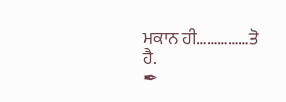ਮਕਾਨ ਹੀ……………ਤੋ ਹੈ.
✒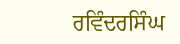ਰਵਿੰਦਰਸਿੰਘ